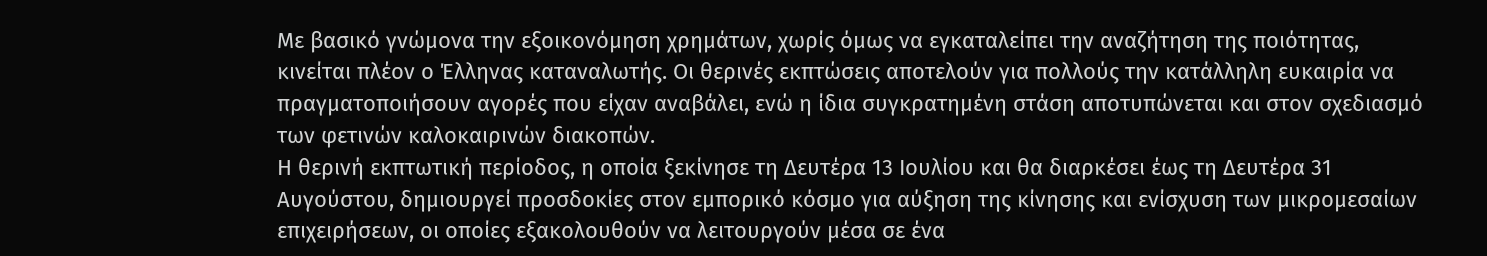Με βασικό γνώμονα την εξοικονόμηση χρημάτων, χωρίς όμως να εγκαταλείπει την αναζήτηση της ποιότητας, κινείται πλέον ο Έλληνας καταναλωτής. Οι θερινές εκπτώσεις αποτελούν για πολλούς την κατάλληλη ευκαιρία να πραγματοποιήσουν αγορές που είχαν αναβάλει, ενώ η ίδια συγκρατημένη στάση αποτυπώνεται και στον σχεδιασμό των φετινών καλοκαιρινών διακοπών.
Η θερινή εκπτωτική περίοδος, η οποία ξεκίνησε τη Δευτέρα 13 Ιουλίου και θα διαρκέσει έως τη Δευτέρα 31 Αυγούστου, δημιουργεί προσδοκίες στον εμπορικό κόσμο για αύξηση της κίνησης και ενίσχυση των μικρομεσαίων επιχειρήσεων, οι οποίες εξακολουθούν να λειτουργούν μέσα σε ένα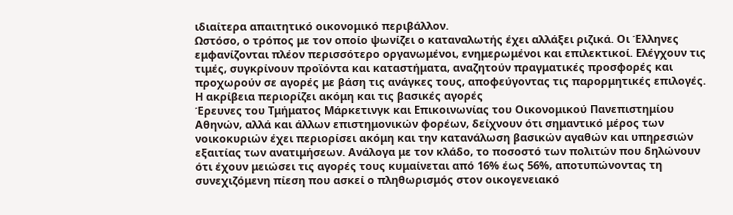ιδιαίτερα απαιτητικό οικονομικό περιβάλλον.
Ωστόσο, ο τρόπος με τον οποίο ψωνίζει ο καταναλωτής έχει αλλάξει ριζικά. Οι Έλληνες εμφανίζονται πλέον περισσότερο οργανωμένοι, ενημερωμένοι και επιλεκτικοί. Ελέγχουν τις τιμές, συγκρίνουν προϊόντα και καταστήματα, αναζητούν πραγματικές προσφορές και προχωρούν σε αγορές με βάση τις ανάγκες τους, αποφεύγοντας τις παρορμητικές επιλογές.
Η ακρίβεια περιορίζει ακόμη και τις βασικές αγορές
Έρευνες του Τμήματος Μάρκετινγκ και Επικοινωνίας του Οικονομικού Πανεπιστημίου Αθηνών, αλλά και άλλων επιστημονικών φορέων, δείχνουν ότι σημαντικό μέρος των νοικοκυριών έχει περιορίσει ακόμη και την κατανάλωση βασικών αγαθών και υπηρεσιών εξαιτίας των ανατιμήσεων. Ανάλογα με τον κλάδο, το ποσοστό των πολιτών που δηλώνουν ότι έχουν μειώσει τις αγορές τους κυμαίνεται από 16% έως 56%, αποτυπώνοντας τη συνεχιζόμενη πίεση που ασκεί ο πληθωρισμός στον οικογενειακό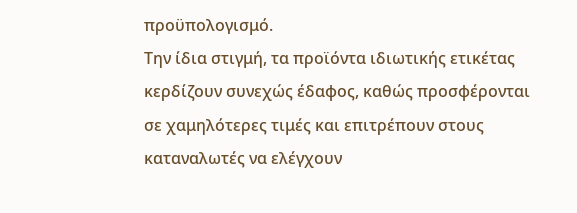προϋπολογισμό.
Την ίδια στιγμή, τα προϊόντα ιδιωτικής ετικέτας κερδίζουν συνεχώς έδαφος, καθώς προσφέρονται σε χαμηλότερες τιμές και επιτρέπουν στους καταναλωτές να ελέγχουν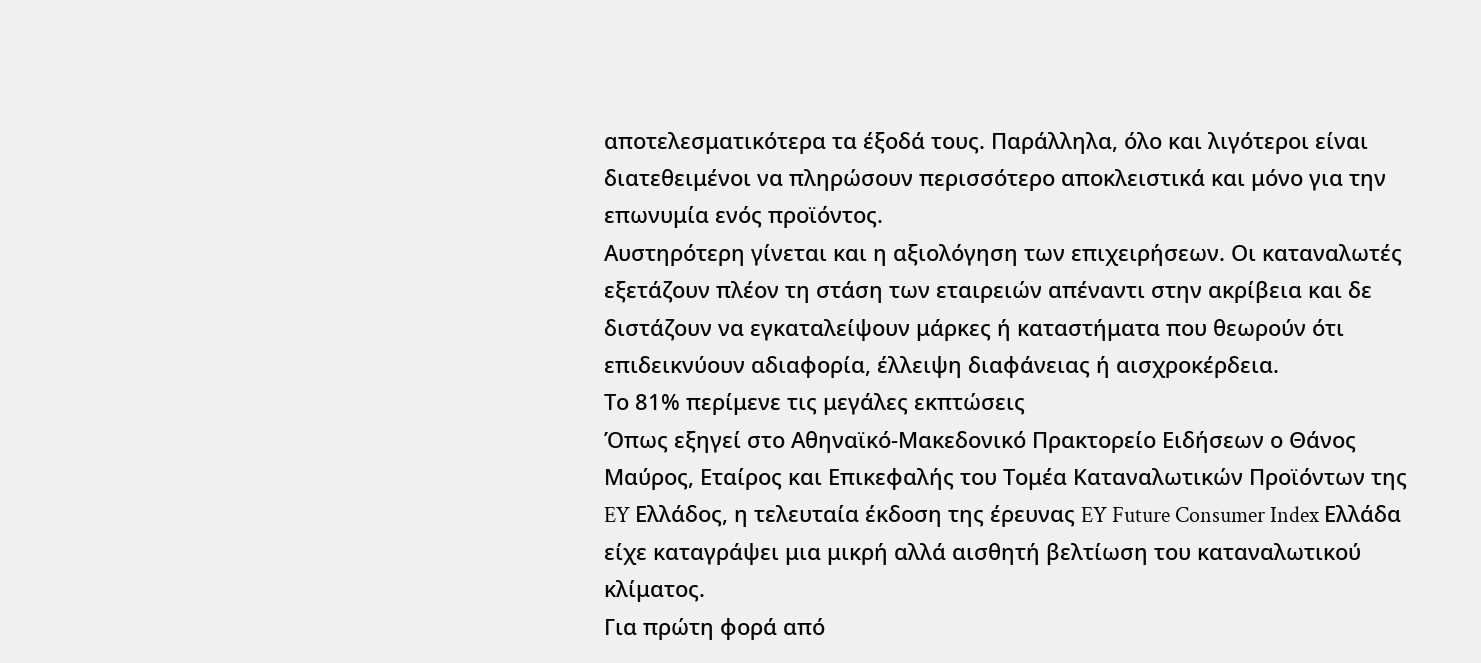αποτελεσματικότερα τα έξοδά τους. Παράλληλα, όλο και λιγότεροι είναι διατεθειμένοι να πληρώσουν περισσότερο αποκλειστικά και μόνο για την επωνυμία ενός προϊόντος.
Αυστηρότερη γίνεται και η αξιολόγηση των επιχειρήσεων. Οι καταναλωτές εξετάζουν πλέον τη στάση των εταιρειών απέναντι στην ακρίβεια και δε διστάζουν να εγκαταλείψουν μάρκες ή καταστήματα που θεωρούν ότι επιδεικνύουν αδιαφορία, έλλειψη διαφάνειας ή αισχροκέρδεια.
Το 81% περίμενε τις μεγάλες εκπτώσεις
Όπως εξηγεί στο Αθηναϊκό-Μακεδονικό Πρακτορείο Ειδήσεων ο Θάνος Μαύρος, Εταίρος και Επικεφαλής του Τομέα Καταναλωτικών Προϊόντων της EY Ελλάδος, η τελευταία έκδοση της έρευνας EY Future Consumer Index Ελλάδα είχε καταγράψει μια μικρή αλλά αισθητή βελτίωση του καταναλωτικού κλίματος.
Για πρώτη φορά από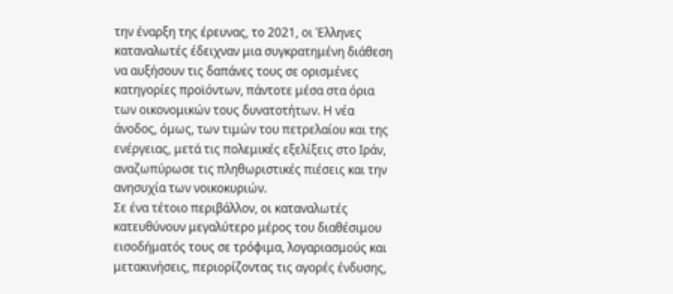την έναρξη της έρευνας, το 2021, οι Έλληνες καταναλωτές έδειχναν μια συγκρατημένη διάθεση να αυξήσουν τις δαπάνες τους σε ορισμένες κατηγορίες προϊόντων, πάντοτε μέσα στα όρια των οικονομικών τους δυνατοτήτων. Η νέα άνοδος, όμως, των τιμών του πετρελαίου και της ενέργειας, μετά τις πολεμικές εξελίξεις στο Ιράν, αναζωπύρωσε τις πληθωριστικές πιέσεις και την ανησυχία των νοικοκυριών.
Σε ένα τέτοιο περιβάλλον, οι καταναλωτές κατευθύνουν μεγαλύτερο μέρος του διαθέσιμου εισοδήματός τους σε τρόφιμα, λογαριασμούς και μετακινήσεις, περιορίζοντας τις αγορές ένδυσης,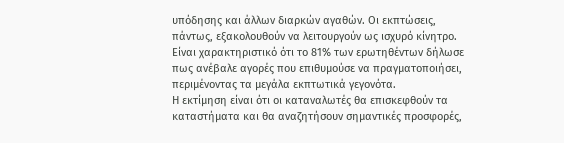υπόδησης και άλλων διαρκών αγαθών. Οι εκπτώσεις, πάντως, εξακολουθούν να λειτουργούν ως ισχυρό κίνητρο. Είναι χαρακτηριστικό ότι το 81% των ερωτηθέντων δήλωσε πως ανέβαλε αγορές που επιθυμούσε να πραγματοποιήσει, περιμένοντας τα μεγάλα εκπτωτικά γεγονότα.
Η εκτίμηση είναι ότι οι καταναλωτές θα επισκεφθούν τα καταστήματα και θα αναζητήσουν σημαντικές προσφορές,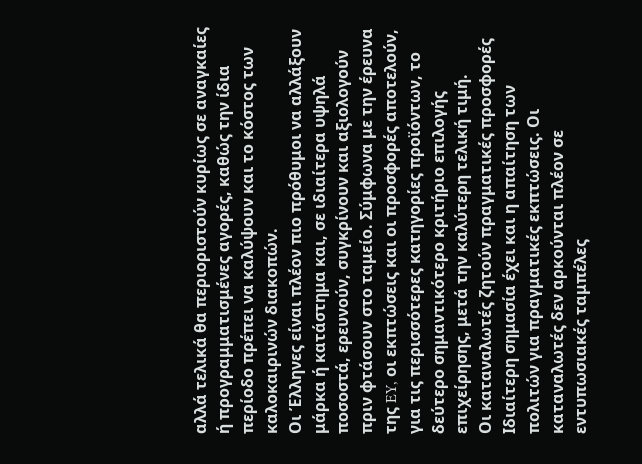αλλά τελικά θα περιοριστούν κυρίως σε αναγκαίες ή προγραμματισμένες αγορές, καθώς την ίδια περίοδο πρέπει να καλύψουν και το κόστος των καλοκαιρινών διακοπών.
Οι Έλληνες είναι πλέον πιο πρόθυμοι να αλλάξουν μάρκα ή κατάστημα και, σε ιδιαίτερα υψηλά ποσοστά, ερευνούν, συγκρίνουν και αξιολογούν πριν φτάσουν στο ταμείο. Σύμφωνα με την έρευνα της EY, οι εκπτώσεις και οι προσφορές αποτελούν, για τις περισσότερες κατηγορίες προϊόντων, το δεύτερο σημαντικότερο κριτήριο επιλογής επιχείρησης, μετά την καλύτερη τελική τιμή.
Οι καταναλωτές ζητούν πραγματικές προσφορές
Ιδιαίτερη σημασία έχει και η απαίτηση των πολιτών για πραγματικές εκπτώσεις. Οι καταναλωτές δεν αρκούνται πλέον σε εντυπωσιακές ταμπέλες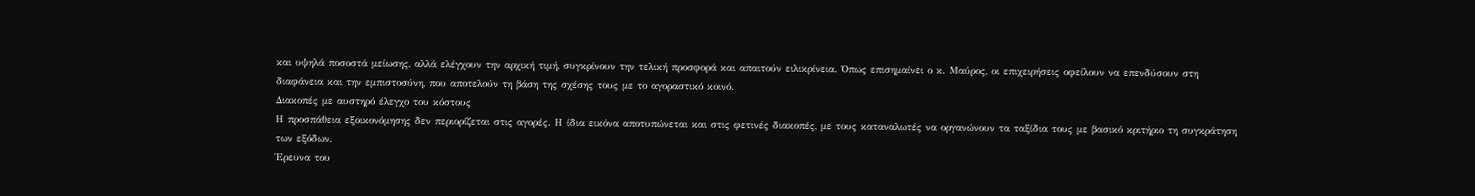και υψηλά ποσοστά μείωσης, αλλά ελέγχουν την αρχική τιμή, συγκρίνουν την τελική προσφορά και απαιτούν ειλικρίνεια. Όπως επισημαίνει ο κ. Μαύρος, οι επιχειρήσεις οφείλουν να επενδύσουν στη διαφάνεια και την εμπιστοσύνη, που αποτελούν τη βάση της σχέσης τους με το αγοραστικό κοινό.
Διακοπές με αυστηρό έλεγχο του κόστους
Η προσπάθεια εξοικονόμησης δεν περιορίζεται στις αγορές. Η ίδια εικόνα αποτυπώνεται και στις φετινές διακοπές, με τους καταναλωτές να οργανώνουν τα ταξίδια τους με βασικό κριτήριο τη συγκράτηση των εξόδων.
Έρευνα του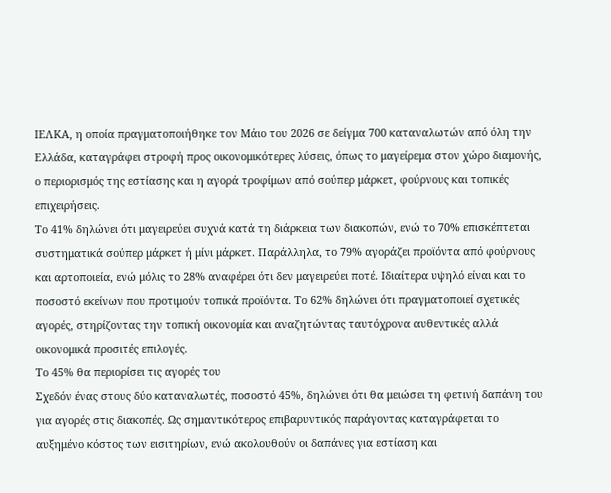ΙΕΛΚΑ, η οποία πραγματοποιήθηκε τον Μάιο του 2026 σε δείγμα 700 καταναλωτών από όλη την Ελλάδα, καταγράφει στροφή προς οικονομικότερες λύσεις, όπως το μαγείρεμα στον χώρο διαμονής, ο περιορισμός της εστίασης και η αγορά τροφίμων από σούπερ μάρκετ, φούρνους και τοπικές επιχειρήσεις.
Το 41% δηλώνει ότι μαγειρεύει συχνά κατά τη διάρκεια των διακοπών, ενώ το 70% επισκέπτεται συστηματικά σούπερ μάρκετ ή μίνι μάρκετ. Παράλληλα, το 79% αγοράζει προϊόντα από φούρνους και αρτοποιεία, ενώ μόλις το 28% αναφέρει ότι δεν μαγειρεύει ποτέ. Ιδιαίτερα υψηλό είναι και το ποσοστό εκείνων που προτιμούν τοπικά προϊόντα. Το 62% δηλώνει ότι πραγματοποιεί σχετικές αγορές, στηρίζοντας την τοπική οικονομία και αναζητώντας ταυτόχρονα αυθεντικές αλλά οικονομικά προσιτές επιλογές.
Το 45% θα περιορίσει τις αγορές του
Σχεδόν ένας στους δύο καταναλωτές, ποσοστό 45%, δηλώνει ότι θα μειώσει τη φετινή δαπάνη του για αγορές στις διακοπές. Ως σημαντικότερος επιβαρυντικός παράγοντας καταγράφεται το αυξημένο κόστος των εισιτηρίων, ενώ ακολουθούν οι δαπάνες για εστίαση και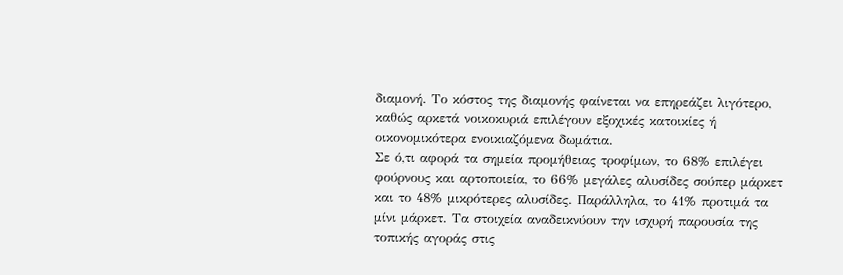διαμονή. Το κόστος της διαμονής φαίνεται να επηρεάζει λιγότερο, καθώς αρκετά νοικοκυριά επιλέγουν εξοχικές κατοικίες ή οικονομικότερα ενοικιαζόμενα δωμάτια.
Σε ό,τι αφορά τα σημεία προμήθειας τροφίμων, το 68% επιλέγει φούρνους και αρτοποιεία, το 66% μεγάλες αλυσίδες σούπερ μάρκετ και το 48% μικρότερες αλυσίδες. Παράλληλα, το 41% προτιμά τα μίνι μάρκετ. Τα στοιχεία αναδεικνύουν την ισχυρή παρουσία της τοπικής αγοράς στις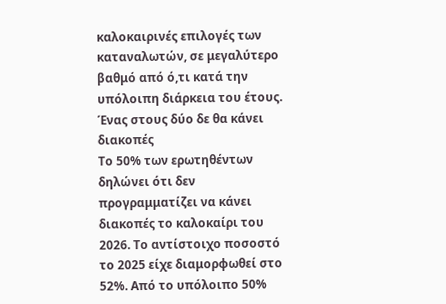καλοκαιρινές επιλογές των καταναλωτών, σε μεγαλύτερο βαθμό από ό,τι κατά την υπόλοιπη διάρκεια του έτους.
Ένας στους δύο δε θα κάνει διακοπές
Το 50% των ερωτηθέντων δηλώνει ότι δεν προγραμματίζει να κάνει διακοπές το καλοκαίρι του 2026. Το αντίστοιχο ποσοστό το 2025 είχε διαμορφωθεί στο 52%. Από το υπόλοιπο 50%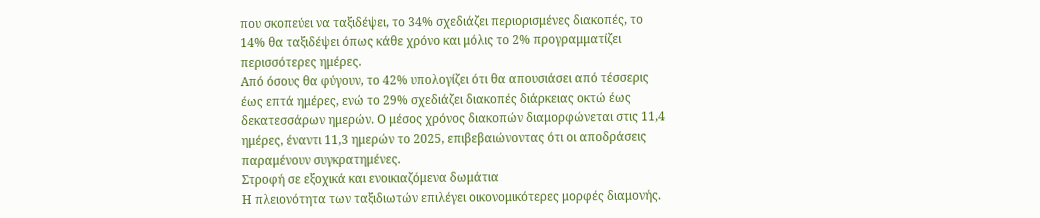που σκοπεύει να ταξιδέψει, το 34% σχεδιάζει περιορισμένες διακοπές, το 14% θα ταξιδέψει όπως κάθε χρόνο και μόλις το 2% προγραμματίζει περισσότερες ημέρες.
Από όσους θα φύγουν, το 42% υπολογίζει ότι θα απουσιάσει από τέσσερις έως επτά ημέρες, ενώ το 29% σχεδιάζει διακοπές διάρκειας οκτώ έως δεκατεσσάρων ημερών. Ο μέσος χρόνος διακοπών διαμορφώνεται στις 11,4 ημέρες, έναντι 11,3 ημερών το 2025, επιβεβαιώνοντας ότι οι αποδράσεις παραμένουν συγκρατημένες.
Στροφή σε εξοχικά και ενοικιαζόμενα δωμάτια
Η πλειονότητα των ταξιδιωτών επιλέγει οικονομικότερες μορφές διαμονής.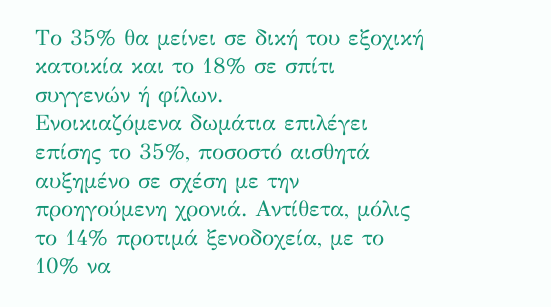Το 35% θα μείνει σε δική του εξοχική κατοικία και το 18% σε σπίτι συγγενών ή φίλων.
Ενοικιαζόμενα δωμάτια επιλέγει επίσης το 35%, ποσοστό αισθητά αυξημένο σε σχέση με την προηγούμενη χρονιά. Αντίθετα, μόλις το 14% προτιμά ξενοδοχεία, με το 10% να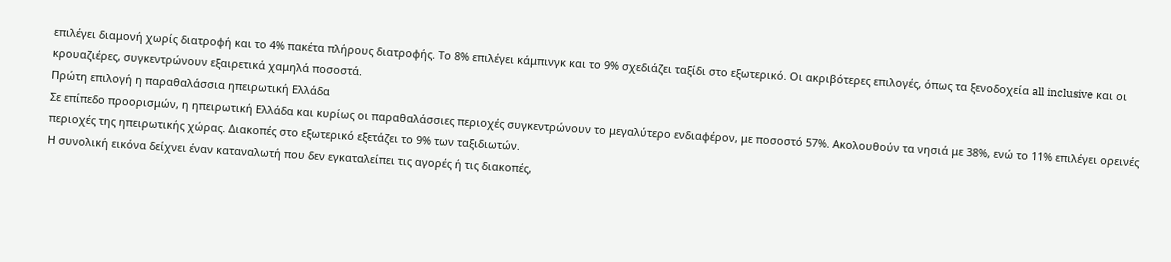επιλέγει διαμονή χωρίς διατροφή και το 4% πακέτα πλήρους διατροφής. Το 8% επιλέγει κάμπινγκ και το 9% σχεδιάζει ταξίδι στο εξωτερικό. Οι ακριβότερες επιλογές, όπως τα ξενοδοχεία all inclusive και οι κρουαζιέρες, συγκεντρώνουν εξαιρετικά χαμηλά ποσοστά.
Πρώτη επιλογή η παραθαλάσσια ηπειρωτική Ελλάδα
Σε επίπεδο προορισμών, η ηπειρωτική Ελλάδα και κυρίως οι παραθαλάσσιες περιοχές συγκεντρώνουν το μεγαλύτερο ενδιαφέρον, με ποσοστό 57%. Ακολουθούν τα νησιά με 38%, ενώ το 11% επιλέγει ορεινές περιοχές της ηπειρωτικής χώρας. Διακοπές στο εξωτερικό εξετάζει το 9% των ταξιδιωτών.
Η συνολική εικόνα δείχνει έναν καταναλωτή που δεν εγκαταλείπει τις αγορές ή τις διακοπές,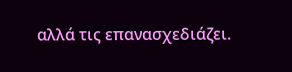αλλά τις επανασχεδιάζει.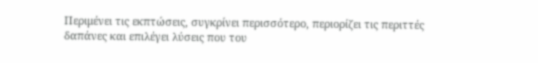Περιμένει τις εκπτώσεις, συγκρίνει περισσότερο, περιορίζει τις περιττές δαπάνες και επιλέγει λύσεις που του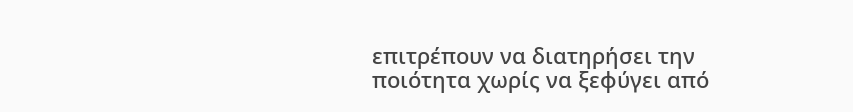επιτρέπουν να διατηρήσει την ποιότητα χωρίς να ξεφύγει από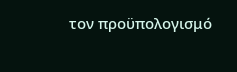τον προϋπολογισμό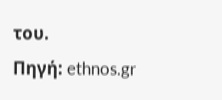του.
Πηγή: ethnos.gr